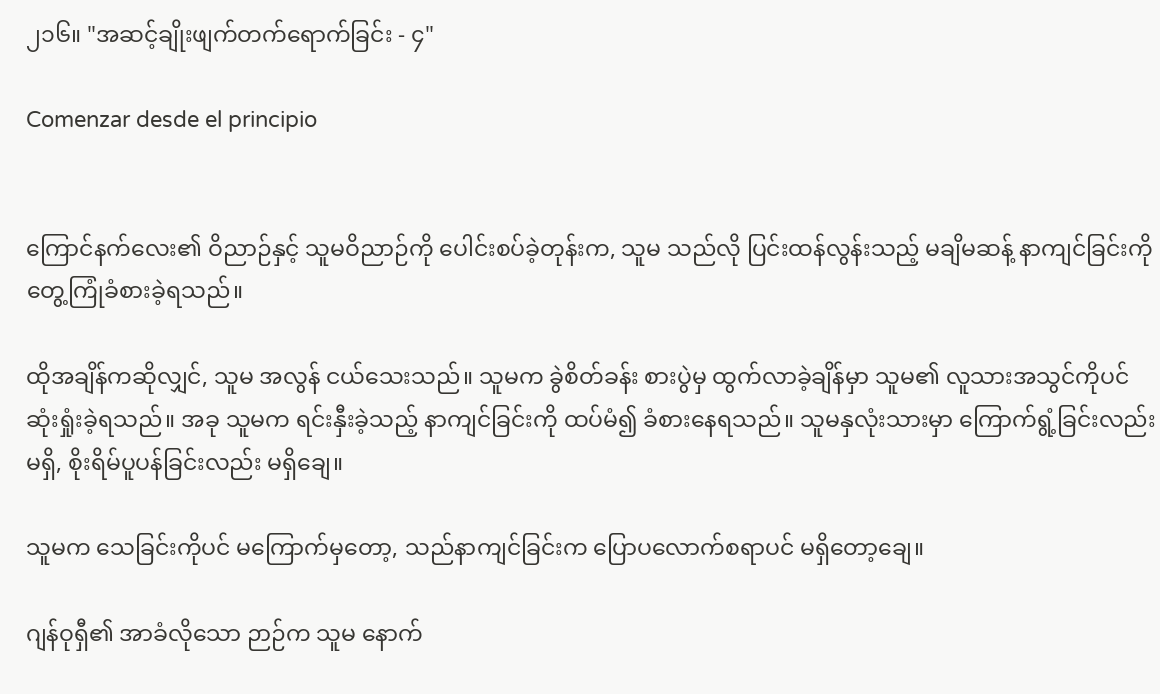၂၁၆။ "အဆင့်ချိုးဖျက်တက်ရောက်ခြင်း - ၄"

Comenzar desde el principio


ကြောင်နက်လေး၏ ဝိညာဉ်နှင့် သူမဝိညာဉ်ကို ပေါင်းစပ်ခဲ့တုန်းက, သူမ သည်လို ပြင်းထန်လွန်းသည့် မချိမဆန့် နာကျင်ခြင်းကို တွေ့ကြုံခံစားခဲ့ရသည်။

ထိုအချိန်ကဆိုလျှင်, သူမ အလွန် ငယ်သေးသည်။ သူမက ခွဲစိတ်ခန်း စားပွဲမှ ထွက်လာခဲ့ချိန်မှာ သူမ၏ လူသားအသွင်ကိုပင် ဆုံးရှုံးခဲ့ရသည်။ အခု သူမက ရင်းနှီးခဲ့သည့် နာကျင်ခြင်းကို ထပ်မံ၍ ခံစားနေရသည်။ သူမနှလုံးသားမှာ ကြောက်ရွံ့ခြင်းလည်း မရှိ, စိုးရိမ်ပူပန်ခြင်းလည်း မရှိချေ။

သူမက သေခြင်းကိုပင် မကြောက်မှတော့, သည်နာကျင်ခြင်းက ပြောပလောက်စရာပင် မရှိတော့ချေ။

ဂျန်ဝုရှီ၏ အာခံလိုသော ဉာဉ်က သူမ နောက်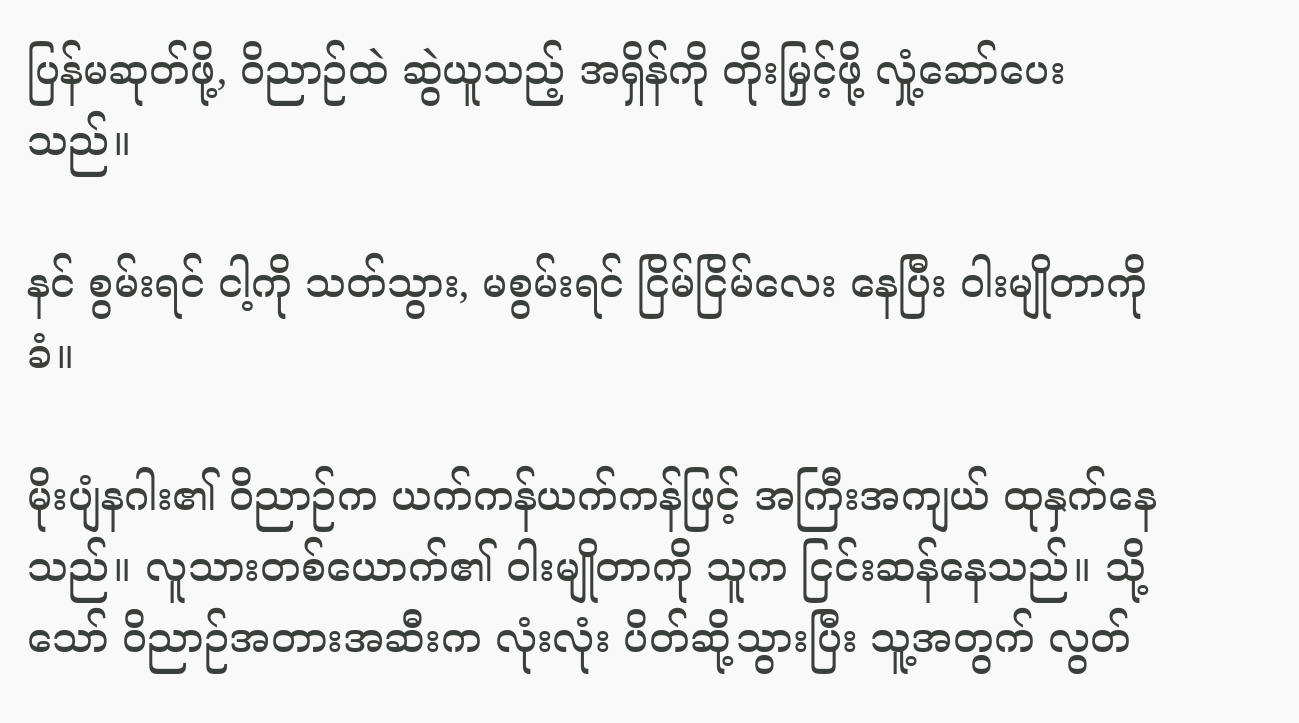ပြန်မဆုတ်ဖို့, ဝိညာဉ်ထဲ ဆွဲယူသည့် အရှိန်ကို တိုးမြှင့်ဖို့ လှုံ့ဆော်ပေးသည်။

နင် စွမ်းရင် ငါ့ကို သတ်သွား, မစွမ်းရင် ငြိမ်ငြိမ်လေး နေပြီး ဝါးမျိုတာကို ခံ။

မိုးပျံနဂါး၏ ဝိညာဉ်က ယက်ကန်ယက်ကန်ဖြင့် အကြီးအကျယ် ထုနှက်နေသည်။ လူသားတစ်ယောက်၏ ဝါးမျိုတာကို သူက ငြင်းဆန်နေသည်။ သို့သော် ဝိညာဉ်အတားအဆီးက လုံးလုံး ပိတ်ဆို့သွားပြီး သူ့အတွက် လွတ်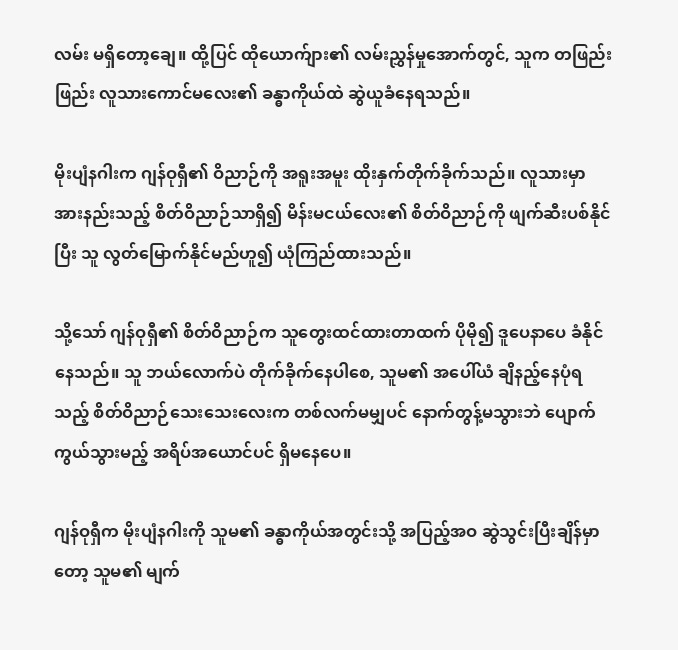လမ်း မရှိတော့ချေ။ ထို့ပြင် ထိုယောက်ျား၏ လမ်းညွှန်မှုအောက်တွင်, သူက တဖြည်းဖြည်း လူသားကောင်မလေး၏ ခန္ဓာကိုယ်ထဲ ဆွဲယူခံနေရသည်။

မိုးပျံနဂါးက ဂျန်ဝုရှီ၏ ဝိညာဉ်ကို အရူးအမူး ထိုးနှက်တိုက်ခိုက်သည်။ လူသားမှာ အားနည်းသည့် စိတ်ဝိညာဉ်သာရှိ၍ မိန်းမငယ်လေး၏ စိတ်ဝိညာဉ်ကို ဖျက်ဆီးပစ်နိုင်ပြီး သူ လွတ်မြောက်နိုင်မည်ဟူ၍ ယုံကြည်ထားသည်။

သို့သော် ဂျန်ဝုရှီ၏ စိတ်ဝိညာဉ်က သူတွေးထင်ထားတာထက် ပိုမို၍ ဒူပေနာပေ ခံနိုင်နေသည်။ သူ ဘယ်လောက်ပဲ တိုက်ခိုက်နေပါစေ, သူမ၏ အပေါ်ယံ ချိနည့်နေပုံရသည့် စိတ်ဝိညာဉ်သေးသေးလေးက တစ်လက်မမျှပင် နောက်တွန့်မသွားဘဲ ပျောက်ကွယ်သွားမည့် အရိပ်အယောင်ပင် ရှိမနေပေ။

ဂျန်ဝုရှီက မိုးပျံနဂါးကို သူမ၏ ခန္ဓာကိုယ်အတွင်းသို့ အပြည့်အဝ ဆွဲသွင်းပြီးချိန်မှာတော့ သူမ၏ မျက်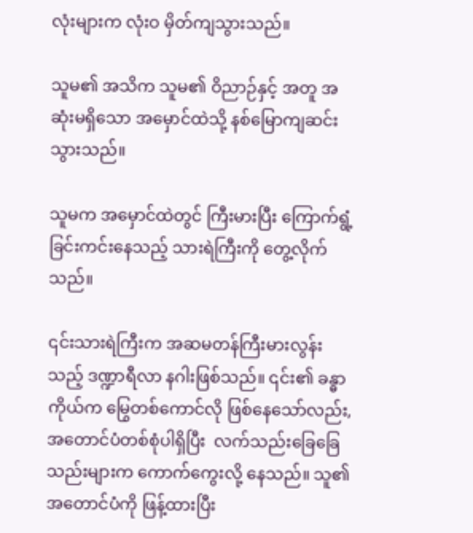လုံးများက လုံးဝ မှိတ်ကျသွားသည်။

သူမ၏ အသိက သူမ၏ ဝိညာဉ်နှင့် အတူ အဆုံးမရှိသော အမှောင်ထဲသို့ နစ်မြောကျဆင်းသွားသည်။

သူမက အမှောင်ထဲတွင် ကြီးမားပြီး ကြောက်ရွံ့ခြင်းကင်းနေသည့် သားရဲကြီးကို တွေ့လိုက်သည်။

၎င်းသားရဲကြီးက အဆမတန်ကြီးမားလွန်းသည့် ဒဏ္ဍာရီလာ နဂါးဖြစ်သည်။ ၎င်း၏ ခန္ဓာကိုယ်က မြွေတစ်ကောင်လို ဖြစ်နေသော်လည်း, အတောင်ပံတစ်စုံပါရှိပြီး  လက်သည်းခြေခြေသည်းများက ကောက်ကွေးလို့ နေသည်။ သူ၏ အတောင်ပံကို ဖြန့်ထားပြီး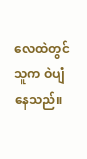လေထဲတွင် သူက ဝဲပျံနေသည်။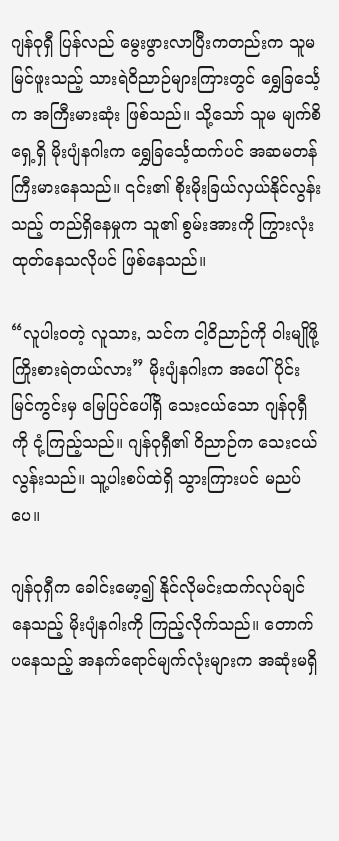ဂျန်ဝုရှီ ပြန်လည် မွေးဖွားလာပြီးကတည်းက သူမ မြင်ဖူးသည့် သားရဲဝိညာဉ်များကြားတွင် ရွှေခြင်္သေ့က အကြီးမားဆုံး ဖြစ်သည်။ သို့သော် သူမ မျက်စိရှေ့ရှိ မိုးပျံနဂါးက ရွှေခြင်္သေ့ထက်ပင် အဆမတန် ကြီးမားနေသည်။ ၎င်း၏ စိုးမိုးခြယ်လှယ်နိုင်လွန်းသည့် တည်ရှိနေမှုက သူ၏ စွမ်းအားကို ကြွားလုံးထုတ်နေသလိုပင် ဖြစ်နေသည်။

“လူပါးဝတဲ့ လူသား, သင်က ငါ့ဝိညာဉ်ကို ဝါးမျိုဖို့ ကြိုးစားရဲတယ်လား” မိုးပျံနဂါးက အပေါ်ပိုင်း မြင်ကွင်းမှ မြေပြင်ပေါ်ရှိ သေးငယ်သော ဂျန်ဝုရှီကို ငုံ့ကြည့်သည်။ ဂျန်ဝုရှီ၏ ဝိညာဉ်က သေးငယ်လွန်းသည်။ သူ့ပါးစပ်ထဲရှိ သွားကြားပင် မညပ်ပေ။

ဂျန်ဝုရှီက ခေါင်းမော့၍ နိုင်လိုမင်းထက်လုပ်ချင်နေသည့် မိုးပျံနဂါးကို ကြည့်လိုက်သည်။ တောက်ပနေသည့် အနက်ရောင်မျက်လုံးများက အဆုံးမရှိ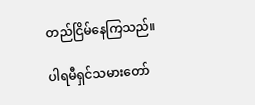တည်ငြိမ်နေကြသည်။

ပါရမီရှင်သမားတော်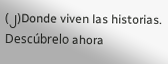(၂)Donde viven las historias. Descúbrelo ahora